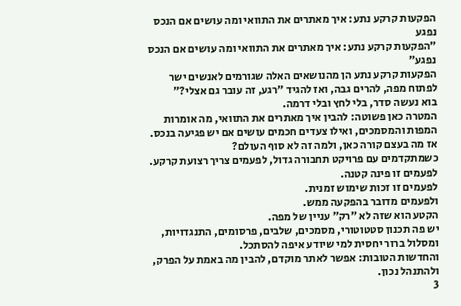הפקעות קרקע נתע: איך מאתרים את התוואי ומה עושים אם הנכס נפגע
״הפקעות קרקע נתע: איך מאתרים את התוואי ומה עושים אם הנכס נפגע״
הפקעות קרקע נתע הן מהנושאים האלה שגורמים לאנשים ישר לפתוח מפה, להרים גבה, ואז להגיד ״רגע, זה עובר גם אצלי?״
בוא נעשה סדר, בלי לחץ ובלי דרמה.
המטרה כאן פשוטה: להבין איך מאתרים את התוואי, מה אומרות המפות והמסמכים, ואילו צעדים חכמים עושים אם יש פגיעה בנכס.
אז מה בעצם קורה כאן, ולמה זה לא סוף העולם?
כשמתקדמים עם פרויקט תחבורה גדול, לפעמים צריך רצועת קרקע.
לפעמים זו פינה קטנה.
לפעמים זו זכות שימוש זמנית.
ולפעמים מדובר בהפקעה ממש.
הקטע הוא שזה לא ״רק״ עניין של מפה.
יש פה תכנון סטטוטורי, מסמכים, שלבים, פרסומים, התנגדויות, ומסלול ברור יחסית למי שיודע איפה להסתכל.
והחדשות הטובות: אפשר לאתר מוקדם, להבין מה באמת על הפרק, ולהתנהל נכון.
3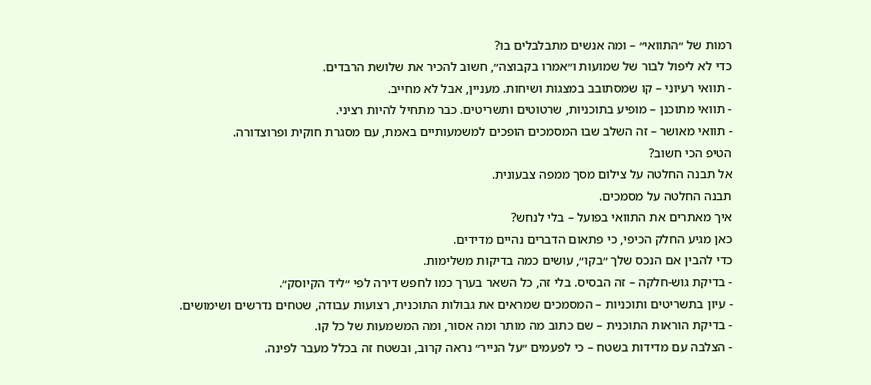רמות של ״התוואי״ – ומה אנשים מתבלבלים בו?
כדי לא ליפול לבור של שמועות ו״אמרו בקבוצה״, חשוב להכיר את שלושת הרבדים.
- תוואי רעיוני – קו שמסתובב במצגות ושיחות. מעניין, אבל לא מחייב.
- תוואי מתוכנן – מופיע בתוכניות, שרטוטים ותשריטים. כבר מתחיל להיות רציני.
- תוואי מאושר – זה השלב שבו המסמכים הופכים למשמעותיים באמת, עם מסגרת חוקית ופרוצדורה.
הטיפ הכי חשוב?
אל תבנה החלטה על צילום מסך ממפה צבעונית.
תבנה החלטה על מסמכים.
איך מאתרים את התוואי בפועל – בלי לנחש?
כאן מגיע החלק הכיפי, כי פתאום הדברים נהיים מדידים.
כדי להבין אם הנכס שלך ״בקו״, עושים כמה בדיקות משלימות.
- בדיקת גוש-חלקה – זה הבסיס. בלי זה, כל השאר בערך כמו לחפש דירה לפי ״ליד הקיוסק״.
- עיון בתשריטים ותוכניות – המסמכים שמראים את גבולות התוכנית, רצועות עבודה, שטחים נדרשים ושימושים.
- בדיקת הוראות התוכנית – שם כתוב מה מותר ומה אסור, ומה המשמעות של כל קו.
- הצלבה עם מדידות בשטח – כי לפעמים ״על הנייר״ נראה קרוב, ובשטח זה בכלל מעבר לפינה.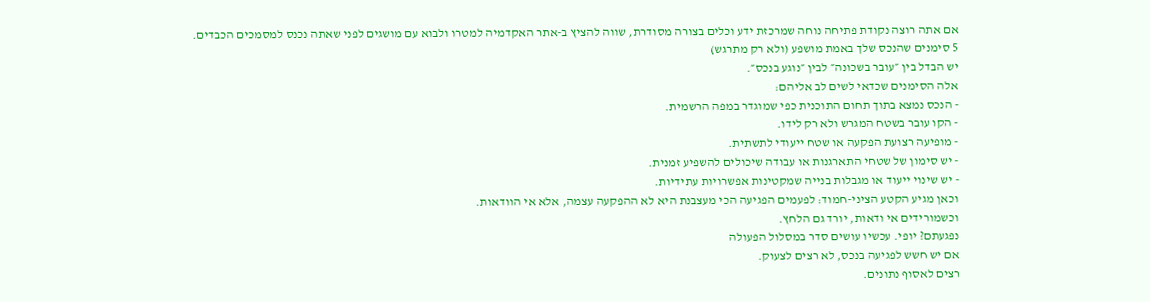אם אתה רוצה נקודת פתיחה נוחה שמרכזת ידע וכלים בצורה מסודרת, שווה להציץ ב-אתר האקדמיה למטרו ולבוא עם מושגים לפני שאתה נכנס למסמכים הכבדים.
5 סימנים שהנכס שלך באמת מושפע (ולא רק מתרגש)
יש הבדל בין ״עובר בשכונה״ לבין ״נוגע בנכס״.
אלה הסימנים שכדאי לשים לב אליהם:
- הנכס נמצא בתוך תחום התוכנית כפי שמוגדר במפה הרשמית.
- הקו עובר בשטח המגרש ולא רק לידו.
- מופיעה רצועת הפקעה או שטח ייעודי לתשתית.
- יש סימון של שטחי התארגנות או עבודה שיכולים להשפיע זמנית.
- יש שינוי ייעוד או מגבלות בנייה שמקטינות אפשרויות עתידיות.
וכאן מגיע הקטע הציני-חמוד: לפעמים הפגיעה הכי מעצבנת היא לא ההפקעה עצמה, אלא אי הוודאות.
וכשמורידים אי ודאות, יורד גם הלחץ.
נפגעתם? יופי. עכשיו עושים סדר במסלול הפעולה
אם יש חשש לפגיעה בנכס, לא רצים לצעוק.
רצים לאסוף נתונים.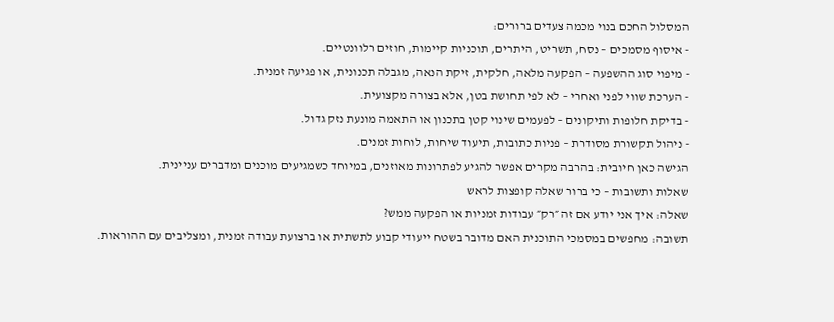המסלול החכם בנוי מכמה צעדים ברורים:
- איסוף מסמכים – נסח, תשריט, היתרים, תוכניות קיימות, חוזים רלוונטיים.
- מיפוי סוג ההשפעה – הפקעה מלאה, חלקית, זיקת הנאה, מגבלה תכנונית, או פגיעה זמנית.
- הערכת שווי לפני ואחרי – לא לפי תחושת בטן, אלא בצורה מקצועית.
- בדיקת חלופות ותיקונים – לפעמים שינוי קטן בתכנון או התאמה מונעת נזק גדול.
- ניהול תקשורת מסודרת – פניות כתובות, תיעוד שיחות, לוחות זמנים.
הגישה כאן חיובית: בהרבה מקרים אפשר להגיע לפתרונות מאוזנים, במיוחד כשמגיעים מוכנים ומדברים עניינית.
שאלות ותשובות – כי ברור שאלה קופצות לראש
שאלה: איך אני יודע אם זה ״רק״ עבודות זמניות או הפקעה ממש?
תשובה: מחפשים במסמכי התוכנית האם מדובר בשטח ייעודי קבוע לתשתית או ברצועת עבודה זמנית, ומצליבים עם ההוראות.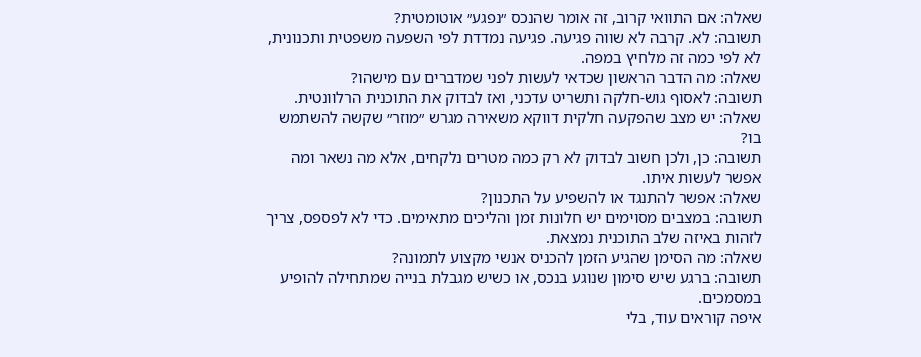שאלה: אם התוואי קרוב, זה אומר שהנכס ״נפגע״ אוטומטית?
תשובה: לא. קרבה לא שווה פגיעה. פגיעה נמדדת לפי השפעה משפטית ותכנונית, לא לפי כמה זה מלחיץ במפה.
שאלה: מה הדבר הראשון שכדאי לעשות לפני שמדברים עם מישהו?
תשובה: לאסוף גוש-חלקה ותשריט עדכני, ואז לבדוק את התוכנית הרלוונטית.
שאלה: יש מצב שהפקעה חלקית דווקא משאירה מגרש ״מוזר״ שקשה להשתמש בו?
תשובה: כן, ולכן חשוב לבדוק לא רק כמה מטרים נלקחים, אלא מה נשאר ומה אפשר לעשות איתו.
שאלה: אפשר להתנגד או להשפיע על התכנון?
תשובה: במצבים מסוימים יש חלונות זמן והליכים מתאימים. כדי לא לפספס, צריך לזהות באיזה שלב התוכנית נמצאת.
שאלה: מה הסימן שהגיע הזמן להכניס אנשי מקצוע לתמונה?
תשובה: ברגע שיש סימון שנוגע בנכס, או כשיש מגבלת בנייה שמתחילה להופיע במסמכים.
איפה קוראים עוד, בלי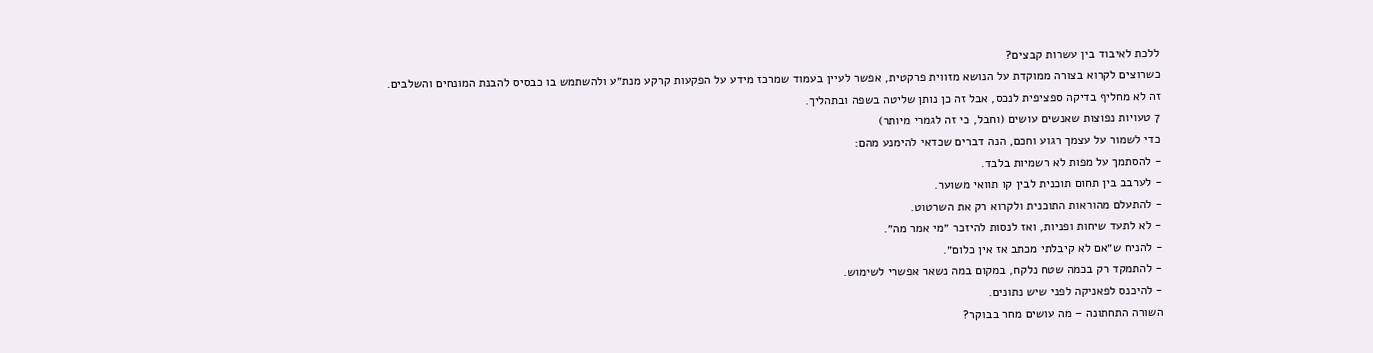ללכת לאיבוד בין עשרות קבצים?
כשרוצים לקרוא בצורה ממוקדת על הנושא מזווית פרקטית, אפשר לעיין בעמוד שמרכז מידע על הפקעות קרקע מנת״ע ולהשתמש בו כבסיס להבנת המונחים והשלבים.
זה לא מחליף בדיקה ספציפית לנכס, אבל זה כן נותן שליטה בשפה ובתהליך.
7 טעויות נפוצות שאנשים עושים (וחבל, כי זה לגמרי מיותר)
כדי לשמור על עצמך רגוע וחכם, הנה דברים שכדאי להימנע מהם:
- להסתמך על מפות לא רשמיות בלבד.
- לערבב בין תחום תוכנית לבין קו תוואי משוער.
- להתעלם מהוראות התוכנית ולקרוא רק את השרטוט.
- לא לתעד שיחות ופניות, ואז לנסות להיזכר ״מי אמר מה״.
- להניח ש״אם לא קיבלתי מכתב אז אין כלום״.
- להתמקד רק בכמה שטח נלקח, במקום במה נשאר אפשרי לשימוש.
- להיכנס לפאניקה לפני שיש נתונים.
השורה התחתונה – מה עושים מחר בבוקר?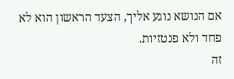אם הנושא נוגע אליך, הצעד הראשון הוא לא פחד ולא פנטזיות.
זה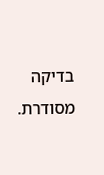בדיקה מסודרת.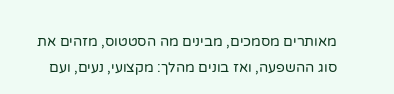מאותרים מסמכים, מבינים מה הסטטוס, מזהים את סוג ההשפעה, ואז בונים מהלך: מקצועי, נעים, ועם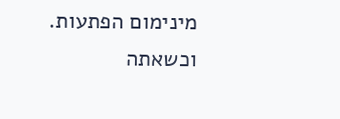מינימום הפתעות.
וכשאתה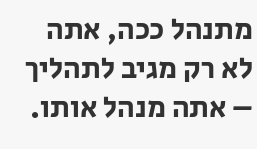מתנהל ככה, אתה לא רק מגיב לתהליך – אתה מנהל אותו.